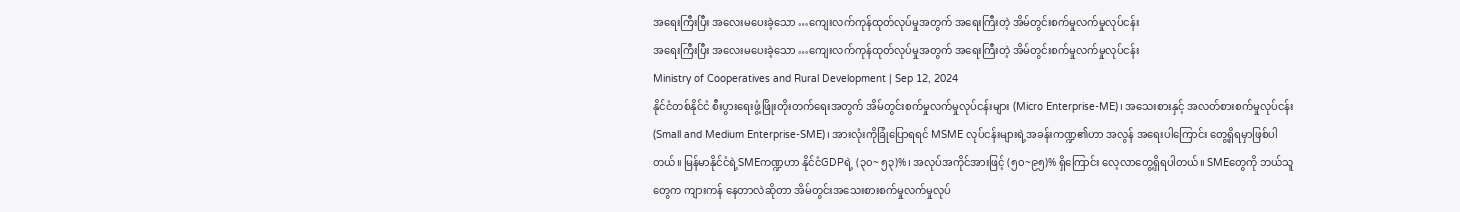အရေးကြီးပြီး အလေးမပေးခဲ့သော …ကျေးလက်ကုန်ထုတ်လုပ်မှုအတွက် အရေးကြီးတဲ့ အိမ်တွင်းစက်မှုလက်မှုလုပ်ငန်း
အရေးကြီးပြီး အလေးမပေးခဲ့သော …ကျေးလက်ကုန်ထုတ်လုပ်မှုအတွက် အရေးကြီးတဲ့ အိမ်တွင်းစက်မှုလက်မှုလုပ်ငန်း
Ministry of Cooperatives and Rural Development | Sep 12, 2024
နိုင်ငံတစ်နိုင်ငံ စီးပွားရေးဖွံ့ဖြိုးတိုးတက်ရေးအတွက် အိမ်တွင်းစက်မှုလက်မှုလုပ်ငန်းများ (Micro Enterprise-ME)၊ အသေးစားနှင့် အလတ်စားစက်မှုလုပ်ငန်း (Small and Medium Enterprise-SME)၊ အားလုံးကိုခြုံပြောရရင် MSME လုပ်ငန်းများရဲ့အခန်းကဏ္ဍ၏ဟာ အလွန် အရေးပါကြောင်း တွေ့ရှိရမှာဖြစ်ပါတယ်။ မြန်မာနိုင်ငံရဲ့SMEကဏ္ဍဟာ နိုင်ငံGDPရဲ့ (၃၀~ ၅၃)%၊ အလုပ်အကိုင်အားဖြင့် (၅၀~၉၅)% ရှိကြောင်း လေ့လာတွေ့ရှိရပါတယ်။ SMEတွေကို ဘယ်သူတွေက ကျားကန် နေတာလဲဆိုတာ အိမ်တွင်းအသေးစားစက်မှုလက်မှုလုပ်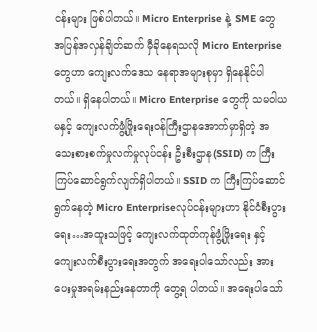ငန်းများ ဖြစ်ပါတယ်။ Micro Enterprise နဲ့ SME တွေ အပြန်အလှန်ချိတ်ဆက် မှီခိုနေရသလို Micro Enterprise တွေဟာ ကျေးလက်ဒေသ နေရာအများစုမှာ ရှိနေနိုင်ပါတယ်။ ရှိနေပါတယ်။ Micro Enterprise တွေကို သမဝါယမနှင့် ကျေးလက်ဖွံ့ဖြိုးရေးဝန်ကြီးဌာနအောက်မှာရှိတဲ့ အသေးစားစက်မှုလက်မှုလုပ်ငန်း ဦးစီးဌာန(SSID) က ကြီးကြပ်ဆောင်ရွက်လျက်ရှိပါတယ်။ SSID က ကြီးကြပ်ဆောင်ရွက်နေတဲ့ Micro Enterpriseလုပ်ငန်းများဟာ နိုင်ငံစီးပွားရေး…အထူးသဖြင့် ကျေးလက်ထုတ်ကုန်ဖွံ့ဖြိုးရေး နှင့် ကျေးလက်စီးပွားရေးအတွက် အရေးပါသော်လည်း အားပေးမှုအရမ်းနည်းနေတာကို တွေ့ရ ပါတယ်။ အရေးပါသော်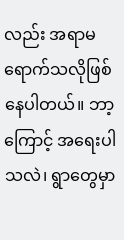လည်း အရာမရောက်သလိုဖြစ်နေပါတယ်။ ဘာ့ကြောင့် အရေးပါသလဲ၊ ရွာတွေမှာ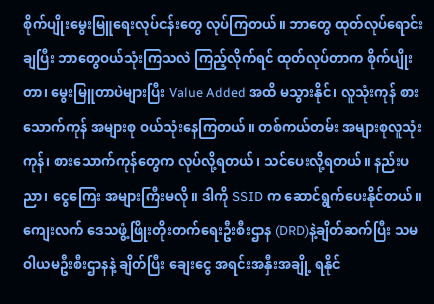စိုက်ပျိုးမွေးမြူရေးလုပ်ငန်းတွေ လုပ်ကြတယ်။ ဘာတွေ ထုတ်လုပ်ရောင်းချပြီး ဘာတွေဝယ်သုံးကြသလဲ ကြည့်လိုက်ရင် ထုတ်လုပ်တာက စိုက်ပျိုးတာ၊ မွေးမြူတာပဲများပြီး Value Added အထိ မသွားနိုင်၊ လူသုံးကုန် စားသောက်ကုန် အများစု ဝယ်သုံးနေကြတယ်။ တစ်ကယ်တမ်း အများစုလူသုံးကုန်၊ စားသောက်ကုန်တွေက လုပ်လို့ရတယ်၊ သင်ပေးလို့ရတယ်။ နည်းပညာ၊ ငွေကြေး အများကြီးမလို။ ဒါကို SSID က ဆောင်ရွက်ပေးနိုင်တယ်။ ကျေးလက် ဒေသဖွံ့ဖြိုးတိုးတက်ရေးဦးစီးဌာန (DRD)နဲ့ချိတ်ဆက်ပြီး သမဝါယမဦးစီးဌာနနဲ့ ချိတ်ပြီး ချေးငွေ အရင်းအနှီးအချို့ ရနိုင်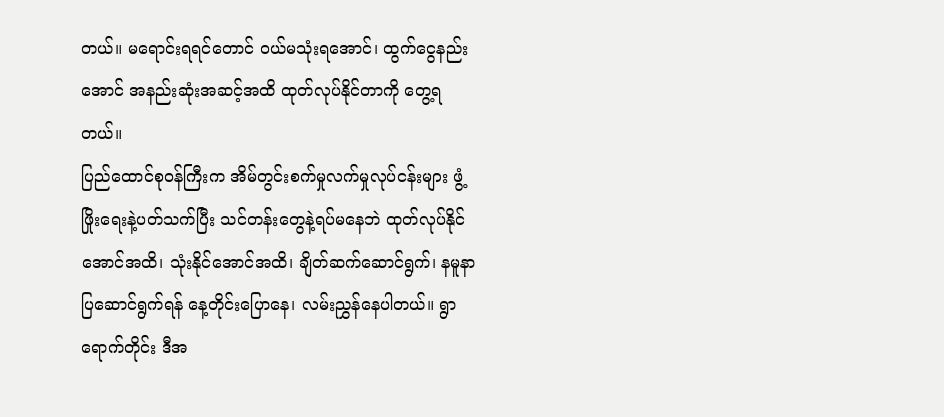တယ်။ မရောင်းရရင်တောင် ဝယ်မသုံးရအောင်၊ ထွက်ငွေနည်းအောင် အနည်းဆုံးအဆင့်အထိ ထုတ်လုပ်နိုင်တာကို တွေ့ရတယ်။
ပြည်ထောင်စုဝန်ကြီးက အိမ်တွင်းစက်မှုလက်မှုလုပ်ငန်းများ ဖွံ့ဖြိုးရေးနဲ့ပတ်သက်ပြီး သင်တန်းတွေနဲ့ရပ်မနေဘဲ ထုတ်လုပ်နိုင်အောင်အထိ၊ သုံးနိုင်အောင်အထိ၊ ချိတ်ဆက်ဆောင်ရွက်၊ နမူနာပြဆောင်ရွက်ရန် နေ့တိုင်းပြောနေ၊ လမ်းညွှန်နေပါတယ်။ ရွာရောက်တိုင်း ဒီအ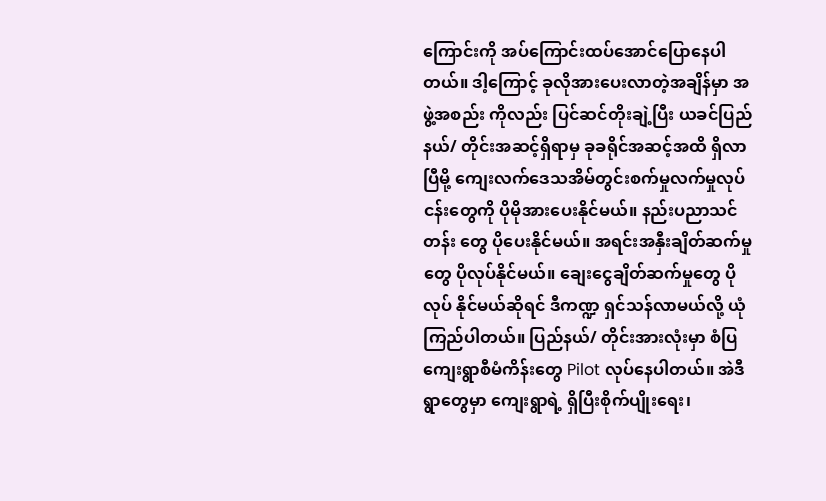ကြောင်းကို အပ်ကြောင်းထပ်အောင်ပြောနေပါတယ်။ ဒါ့ကြောင့် ခုလိုအားပေးလာတဲ့အချိန်မှာ အဖွဲ့အစည်း ကိုလည်း ပြင်ဆင်တိုးချဲ့ပြီး ယခင်ပြည်နယ်/ တိုင်းအဆင့်ရှိရာမှ ခုခရိုင်အဆင့်အထိ ရှိလာပြီမို့ ကျေးလက်ဒေသအိမ်တွင်းစက်မှုလက်မှုလုပ်ငန်းတွေကို ပိုမိုအားပေးနိုင်မယ်။ နည်းပညာသင်တန်း တွေ ပိုပေးနိုင်မယ်။ အရင်းအနှီးချိတ်ဆက်မှုတွေ ပိုလုပ်နိုင်မယ်။ ချေးငွေချိတ်ဆက်မှုတွေ ပိုလုပ် နိုင်မယ်ဆိုရင် ဒီကဏ္ဍ ရှင်သန်လာမယ်လို့ ယုံကြည်ပါတယ်။ ပြည်နယ်/ တိုင်းအားလုံးမှာ စံပြ ကျေးရွာစီမံကိန်းတွေ Pilot လုပ်နေပါတယ်။ အဲဒီရွာတွေမှာ ကျေးရွာရဲ့ ရှိပြီးစိုက်ပျိုးရေး၊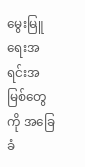မွေးမြူရေးအရင်းအမြစ်တွေကို အခြေခံ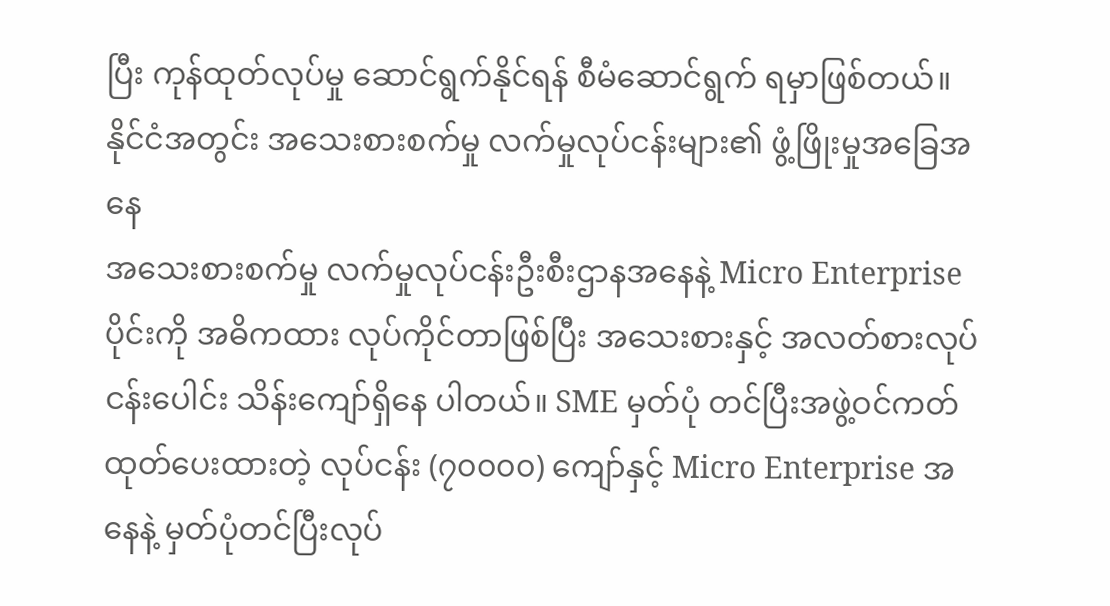ပြီး ကုန်ထုတ်လုပ်မှု ဆောင်ရွက်နိုင်ရန် စီမံဆောင်ရွက် ရမှာဖြစ်တယ်။
နိုင်ငံအတွင်း အသေးစားစက်မှု လက်မှုလုပ်ငန်းများ၏ ဖွံ့ဖြိုးမှုအခြေအနေ
အသေးစားစက်မှု လက်မှုလုပ်ငန်းဦးစီးဌာနအနေနဲ့ Micro Enterprise ပိုင်းကို အဓိကထား လုပ်ကိုင်တာဖြစ်ပြီး အသေးစားနှင့် အလတ်စားလုပ်ငန်းပေါင်း သိန်းကျော်ရှိနေ ပါတယ်။ SME မှတ်ပုံ တင်ပြီးအဖွဲ့ဝင်ကတ်ထုတ်ပေးထားတဲ့ လုပ်ငန်း (၇၀၀၀၀) ကျော်နှင့် Micro Enterprise အနေနဲ့ မှတ်ပုံတင်ပြီးလုပ်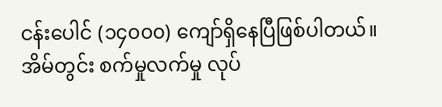ငန်းပေါင် (၁၄၀၀၀) ကျော်ရှိနေပြီဖြစ်ပါတယ်။ အိမ်တွင်း စက်မှုလက်မှု လုပ်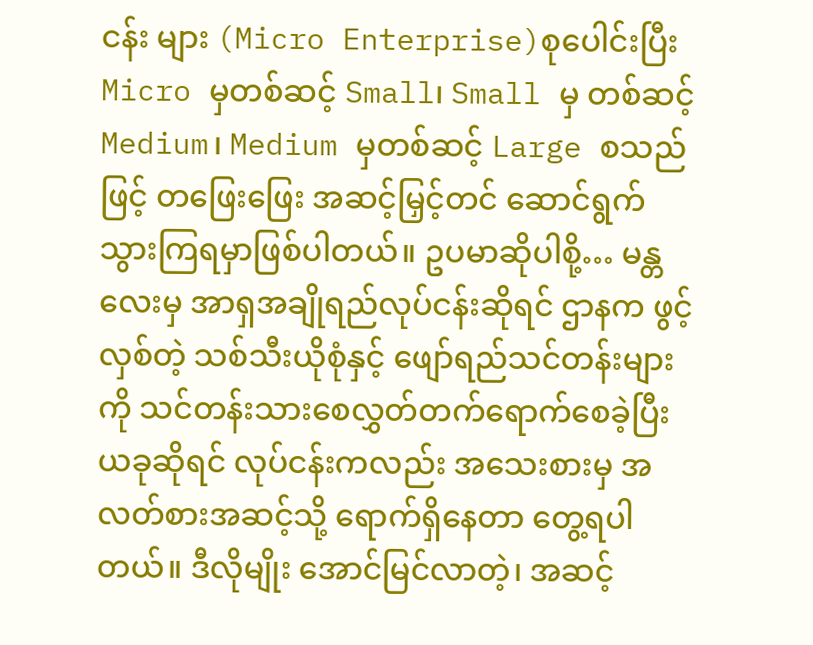ငန်း များ (Micro Enterprise)စုပေါင်းပြီး Micro မှတစ်ဆင့် Small၊ Small မှ တစ်ဆင့် Medium၊ Medium မှတစ်ဆင့် Large စသည်ဖြင့် တဖြေးဖြေး အဆင့်မြှင့်တင် ဆောင်ရွက် သွားကြရမှာဖြစ်ပါတယ်။ ဥပမာဆိုပါစို့… မန္တလေးမှ အာရှအချိုရည်လုပ်ငန်းဆိုရင် ဌာနက ဖွင့်လှစ်တဲ့ သစ်သီးယိုစုံနှင့် ဖျော်ရည်သင်တန်းများကို သင်တန်းသားစေလွှတ်တက်ရောက်စေခဲ့ပြီး ယခုဆိုရင် လုပ်ငန်းကလည်း အသေးစားမှ အလတ်စားအဆင့်သို့ ရောက်ရှိနေတာ တွေ့ရပါတယ်။ ဒီလိုမျိုး အောင်မြင်လာတဲ့၊ အဆင့်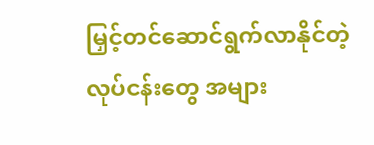မြှင့်တင်ဆောင်ရွက်လာနိုင်တဲ့လုပ်ငန်းတွေ အများ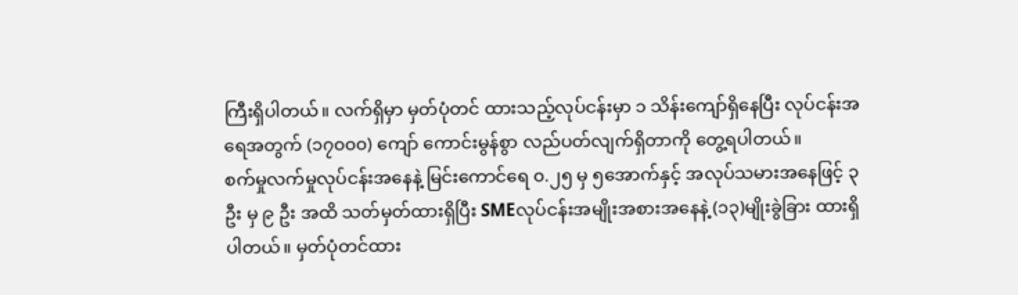ကြီးရှိပါတယ်။ လက်ရှိမှာ မှတ်ပုံတင် ထားသည့်လုပ်ငန်းမှာ ၁ သိန်းကျော်ရှိနေပြီး လုပ်ငန်းအရေအတွက် (၁၇၀၀၀) ကျော် ကောင်းမွန်စွာ လည်ပတ်လျက်ရှိတာကို တွေ့ရပါတယ်။
စက်မှုလက်မှုလုပ်ငန်းအနေနဲ့ မြင်းကောင်ရေ ၀.၂၅ မှ ၅အောက်နှင့် အလုပ်သမားအနေဖြင့် ၃ ဦး မှ ၉ ဦး အထိ သတ်မှတ်ထားရှိပြီး SMEလုပ်ငန်းအမျိုးအစားအနေနဲ့ (၁၃)မျိုးခွဲခြား ထားရှိ ပါတယ်။ မှတ်ပုံတင်ထား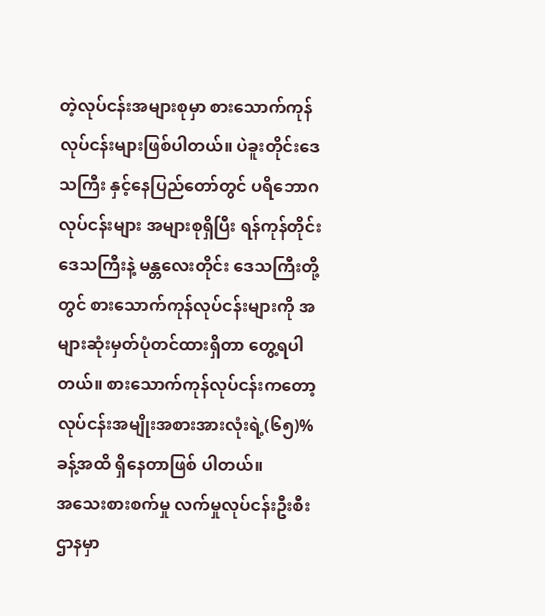တဲ့လုပ်ငန်းအများစုမှာ စားသောက်ကုန်လုပ်ငန်းများဖြစ်ပါတယ်။ ပဲခူးတိုင်းဒေသကြီး နှင့်နေပြည်တော်တွင် ပရိဘောဂလုပ်ငန်းများ အများစုရှိပြီး ရန်ကုန်တိုင်းဒေသကြီးနဲ့ မန္တလေးတိုင်း ဒေသကြီးတို့တွင် စားသောက်ကုန်လုပ်ငန်းများကို အများဆုံးမှတ်ပုံတင်ထားရှိတာ တွေ့ရပါတယ်။ စားသောက်ကုန်လုပ်ငန်းကတော့ လုပ်ငန်းအမျိုးအစားအားလုံးရဲ့(၆၅)%ခန့်အထိ ရှိနေတာဖြစ် ပါတယ်။
အသေးစားစက်မှု လက်မှုလုပ်ငန်းဦးစီးဌာနမှာ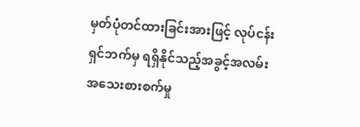မှတ်ပုံတင်ထားခြင်းအားဖြင့် လုပ်ငန်းရှင်ဘက်မှ ရရှိနိုင်သည့်အခွင့်အလမ်း
အသေးစားစက်မှု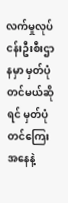လက်မှုလုပ်ငန်းဦးစီးဌာနမှာ မှတ်ပုံတင်မယ်ဆိုရင် မှတ်ပုံတင်ကြေး အနေနဲ့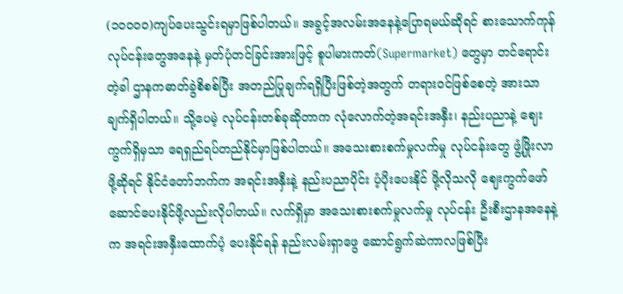(၁၀၀၀၀)ကျပ်ပေးသွင်းရမှာဖြစ်ပါတယ်။ အခွင့်အလမ်းအနေနဲ့ပြောရမယ်ဆိုရင် စားသောက်ကုန် လုပ်ငန်းတွေအနေနဲ့ မှတ်ပုံတင်ခြင်းအားဖြင့် စူပါမားကတ်(Supermarket) တွေမှာ တင်ရောင်း တဲ့ခါ ဌာနကဓာတ်ခွဲစိစစ်ပြီး အတည်ပြုချက်ရရှိပြီးဖြစ်တဲ့အတွက် တရားဝင်ဖြစ်စေတဲ့ အားသာ ချက်ရှိပါတယ်။ သို့ပေမဲ့ လုပ်ငန်းတစ်ခုဆိုတာက လုံလောက်တဲ့အရင်းအနှီး၊ နည်းပညာနဲ့ ဈေးကွက်ရှိမှသာ ရေရှည်ရပ်တည်နိုင်မှာဖြစ်ပါတယ်။ အသေးစားစက်မှုလက်မှု လုပ်ငန်းတွေ ဖွံ့ဖြိုးလာဖို့ဆိုရင် နိုင်ငံတော်ဘက်က အရင်းအနှီးနဲ့ နည်းပညာပိုင်း ပံ့ပိုးပေးနိုင် ဖို့လိုသလို ဈေးကွက်ဖော်ဆောင်ပေးနိုင်ဖို့လည်းလိုပါတယ်။ လက်ရှိမှာ အသေးစားစက်မှုလက်မှု လုပ်ငန်း ဦးစီးဌာနအနေနဲ့က အရင်းအနှီးထောက်ပံ့ ပေးနိုင်ရန် နည်းလမ်းရှာဖွေ ဆောင်ရွက်ဆဲကာလဖြစ်ပြီး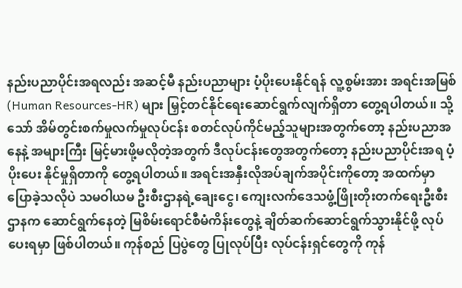နည်းပညာပိုင်းအရလည်း အဆင့်မီ နည်းပညာများ ပံ့ပိုးပေးနိုင်ရန် လူ့စွမ်းအား အရင်းအမြစ် (Human Resources-HR) များ မြှင့်တင်နိုင်ရေးဆောင်ရွက်လျက်ရှိတာ တွေ့ရပါတယ်၊၊ သို့သော် အိမ်တွင်းစက်မှုလက်မှုလုပ်ငန်း စတင်လုပ်ကိုင်မည့်သူများအတွက်တော့ နည်းပညာအနေနဲ့ အများကြီး မြင့်မားဖို့မလိုတဲ့အတွက် ဒီလုပ်ငန်းတွေအတွက်တော့ နည်းပညာပိုင်းအရ ပံ့ပိုးပေး နိုင်မှုရှိတာကို တွေ့ရပါတယ်။ အရင်းအနှီးလိုအပ်ချက်အပိုင်းကိုတော့ အထက်မှာ ပြောခဲ့သလိုပဲ သမဝါယမ ဦးစီးဌာနရဲ့ချေးငွေ၊ ကျေးလက်ဒေသဖွံ့ဖြိုးတိုးတက်ရေးဦးစီးဌာနက ဆောင်ရွက်နေတဲ့ မြစိမ်းရောင်စီမံကိန်းတွေနဲ့ ချိတ်ဆက်ဆောင်ရွက်သွားနိုင်ဖို့ လုပ်ပေးရမှာ ဖြစ်ပါတယ်။ ကုန်စည် ပြပွဲတွေ ပြုလုပ်ပြီး လုပ်ငန်းရှင်တွေကို ကုန်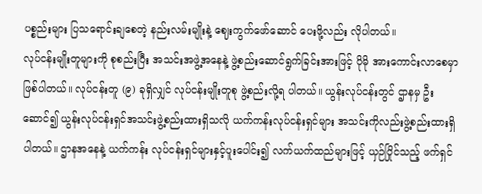ပစ္စည်းများ ပြသရောင်းချစေတဲ့ နည်းလမ်းမျိုးနဲ့ ဈေးကွက်ဖော်ဆောင် ပေးဖို့လည်း လိုပါတယ်။
လုပ်ငန်းမျိုးတူများကို စုစည်းပြီး အသင်းအဖွဲ့အနေနဲ့ ဖွဲ့စည်းဆောင်ရွက်ခြင်းအားဖြင့် ပိုမို အားကောင်းလာစေမှာဖြစ်ပါတယ်။ လုပ်ငန်းတူ (၉) ခုရှိလျှင် လုပ်ငန်းမျိုးတူစု ဖွဲ့စည်းလို့ရ ပါတယ်။ ယွန်းလုပ်ငန်းတွင် ဌာနမှ ဦးဆောင်၍ ယွန်းလုပ်ငန်းရှင်အသင်းဖွဲ့စည်းထားရှိသလို ယက်ကန်းလုပ်ငန်းရှင်များ အသင်းကိုလည်းဖွဲ့စည်းထားရှိပါတယ်။ ဌာနအနေနဲ့ ယက်ကန်း လုပ်ငန်းရှင်များနှင့်ပူးပေါင်း၍ လက်ယက်ထည်များဖြင့် ယှဉ်ပြိုင်သည့် ဖက်ရှင်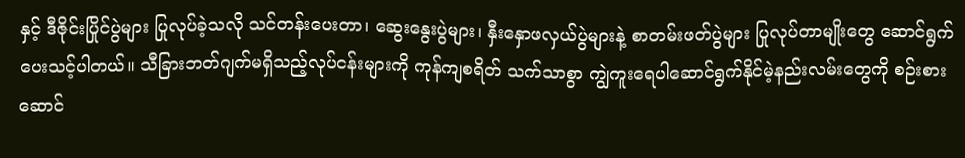နှင့် ဒီဇိုင်းပြိုင်ပွဲများ ပြုလုပ်ခဲ့သလို သင်တန်းပေးတာ၊ ဆွေးနွေးပွဲများ၊ နှီးနှောဖလှယ်ပွဲများနဲ့ စာတမ်းဖတ်ပွဲများ ပြုလုပ်တာမျိုးတွေ ဆောင်ရွက်ပေးသင့်ပါတယ်။ သီခြားဘတ်ဂျက်မရှိသည့်လုပ်ငန်းများကို ကုန်ကျစရိတ် သက်သာစွာ ကျွဲကူးရေပါဆောင်ရွက်နိုင်မဲ့နည်းလမ်းတွေကို စဉ်းစားဆောင်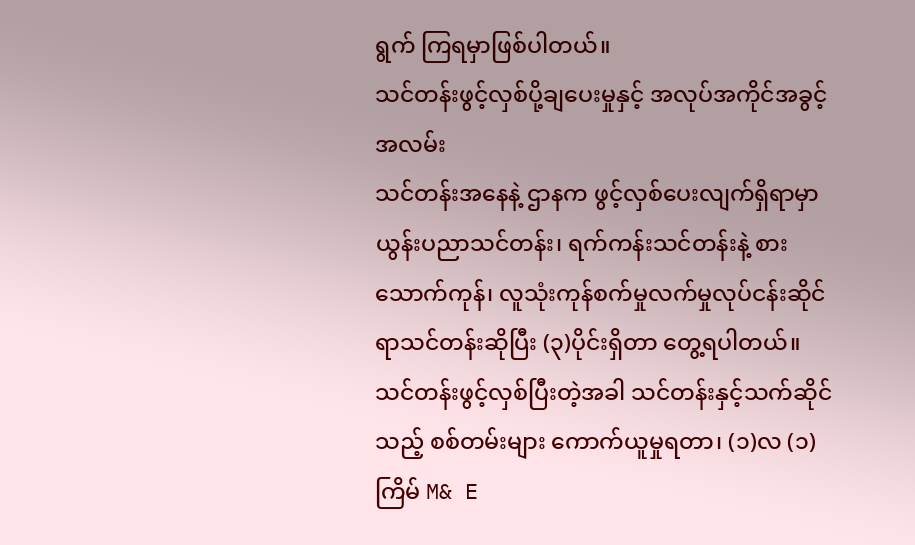ရွက် ကြရမှာဖြစ်ပါတယ်။
သင်တန်းဖွင့်လှစ်ပို့ချပေးမှုနှင့် အလုပ်အကိုင်အခွင့်အလမ်း
သင်တန်းအနေနဲ့ ဌာနက ဖွင့်လှစ်ပေးလျက်ရှိရာမှာ ယွန်းပညာသင်တန်း၊ ရက်ကန်းသင်တန်းနဲ့ စားသောက်ကုန်၊ လူသုံးကုန်စက်မှုလက်မှုလုပ်ငန်းဆိုင်ရာသင်တန်းဆိုပြီး (၃)ပိုင်းရှိတာ တွေ့ရပါတယ်။ သင်တန်းဖွင့်လှစ်ပြီးတဲ့အခါ သင်တန်းနှင့်သက်ဆိုင်သည့် စစ်တမ်းများ ကောက်ယူမှုရတာ၊ (၁)လ (၁) ကြိမ် M& E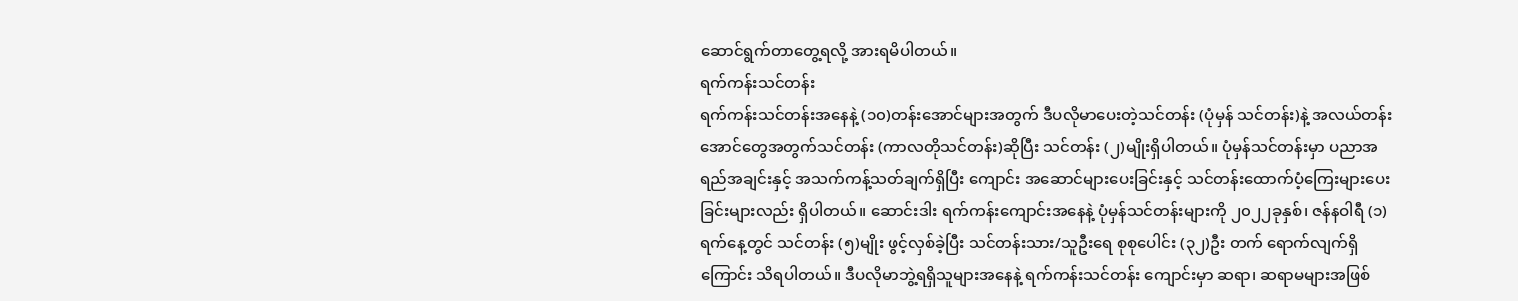ဆောင်ရွက်တာတွေ့ရလို့ အားရမိပါတယ်။
ရက်ကန်းသင်တန်း
ရက်ကန်းသင်တန်းအနေနဲ့ (၁၀)တန်းအောင်များအတွက် ဒီပလိုမာပေးတဲ့သင်တန်း (ပုံမှန် သင်တန်း)နဲ့ အလယ်တန်းအောင်တွေအတွက်သင်တန်း (ကာလတိုသင်တန်း)ဆိုပြီး သင်တန်း (၂)မျိုးရှိပါတယ်။ ပုံမှန်သင်တန်းမှာ ပညာအရည်အချင်းနှင့် အသက်ကန့်သတ်ချက်ရှိပြီး ကျောင်း အဆောင်များပေးခြင်းနှင့် သင်တန်းထောက်ပံ့ကြေးများပေးခြင်းများလည်း ရှိပါတယ်။ ဆောင်းဒါး ရက်ကန်းကျောင်းအနေနဲ့ ပုံမှန်သင်တန်းများကို ၂၀၂၂ခုနှစ်၊ ဇန်နဝါရီ (၁) ရက်နေ့တွင် သင်တန်း (၅)မျိုး ဖွင့်လှစ်ခဲ့ပြီး သင်တန်းသား/သူဦးရေ စုစုပေါင်း (၃၂)ဦး တက် ရောက်လျက်ရှိကြောင်း သိရပါတယ်။ ဒီပလိုမာဘွဲ့ရရှိသူများအနေနဲ့ ရက်ကန်းသင်တန်း ကျောင်းမှာ ဆရာ၊ ဆရာမများအဖြစ်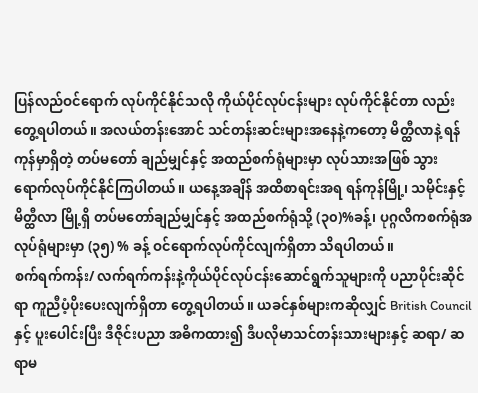ပြန်လည်ဝင်ရောက် လုပ်ကိုင်နိုင်သလို ကိုယ်ပိုင်လုပ်ငန်းများ လုပ်ကိုင်နိုင်တာ လည်း တွေ့ရပါတယ်။ အလယ်တန်းအောင် သင်တန်းဆင်းများအနေနဲ့ကတော့ မိတ္ထီလာနဲ့ ရန်ကုန်မှာရှိတဲ့ တပ်မတော် ချည်မျှင်နှင့် အထည်စက်ရုံများမှာ လုပ်သားအဖြစ် သွားရောက်လုပ်ကိုင်နိုင်ကြပါတယ်။ ယနေ့အချိန် အထိစာရင်းအရ ရန်ကုန်မြို့၊ သမိုင်းနှင့် မိတ္ထီလာ မြို့ရှိ တပ်မတော်ချည်မျှင်နှင့် အထည်စက်ရုံသို့ (၃၀)%ခန့်၊ ပုဂ္ဂလိကစက်ရုံအလုပ်ရုံများမှာ (၃၅) % ခန့် ဝင်ရောက်လုပ်ကိုင်လျက်ရှိတာ သိရပါတယ်။
စက်ရက်ကန်း/ လက်ရက်ကန်းနဲ့ကိုယ်ပိုင်လုပ်ငန်းဆောင်ရွက်သူများကို ပညာပိုင်းဆိုင်ရာ ကူညီပံ့ပိုးပေးလျက်ရှိတာ တွေ့ရပါတယ်။ ယခင်နှစ်များကဆိုလျှင် British Councilနှင့် ပူးပေါင်းပြီး ဒီဇိုင်းပညာ အဓိကထား၍ ဒီပလိုမာသင်တန်းသားများနှင့် ဆရာ/ ဆရာမ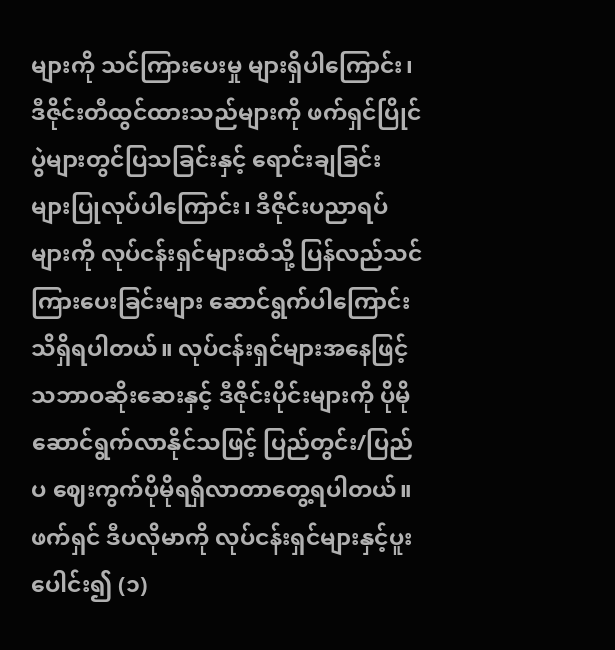များကို သင်ကြားပေးမှု များရှိပါကြောင်း၊ ဒီဇိုင်းတီထွင်ထားသည်များကို ဖက်ရှင်ပြိုင်ပွဲများတွင်ပြသခြင်းနှင့် ရောင်းချခြင်း များပြုလုပ်ပါကြောင်း၊ ဒီဇိုင်းပညာရပ်များကို လုပ်ငန်းရှင်များထံသို့ ပြန်လည်သင်ကြားပေးခြင်းများ ဆောင်ရွက်ပါကြောင်း သိရှိရပါတယ်။ လုပ်ငန်းရှင်များအနေဖြင့် သဘာဝဆိုးဆေးနှင့် ဒီဇိုင်းပိုင်းများကို ပိုမိုဆောင်ရွက်လာနိုင်သဖြင့် ပြည်တွင်း/ပြည်ပ ဈေးကွက်ပိုမိုရရှိလာတာတွေ့ရပါတယ်။ ဖက်ရှင် ဒီပလိုမာကို လုပ်ငန်းရှင်များနှင့်ပူးပေါင်း၍ (၁)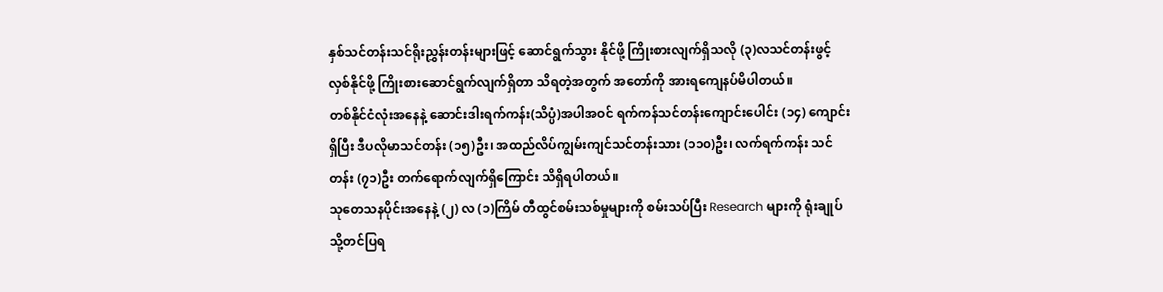နှစ်သင်တန်းသင်ရိုးညွှန်းတန်းများဖြင့် ဆောင်ရွက်သွား နိုင်ဖို့ ကြိုးစားလျက်ရှိသလို (၃)လသင်တန်းဖွင့်လှစ်နိုင်ဖို့ ကြိုးစားဆောင်ရွက်လျက်ရှိတာ သိရတဲ့အတွက် အတော်ကို အားရကျေနပ်မိပါတယ်။
တစ်နိုင်ငံလုံးအနေနဲ့ ဆောင်းဒါးရက်ကန်း(သိပ္ပံ)အပါအဝင် ရက်ကန်သင်တန်းကျောင်းပေါင်း (၁၄) ကျောင်းရှိပြီး ဒီပလိုမာသင်တန်း (၁၅)ဦး၊ အထည်လိပ်ကျွမ်းကျင်သင်တန်းသား (၁၁၀)ဦး၊ လက်ရက်ကန်း သင်တန်း (၇၁)ဦး တက်ရောက်လျက်ရှိကြောင်း သိရှိရပါတယ်။
သုတေသနပိုင်းအနေနဲ့ (၂) လ (၁)ကြိမ် တီထွင်စမ်းသစ်မှုများကို စမ်းသပ်ပြီး Research များကို ရုံးချုပ်သို့တင်ပြရ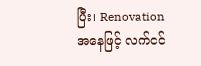ပြီး၊ Renovation အနေဖြင့် လက်ငင်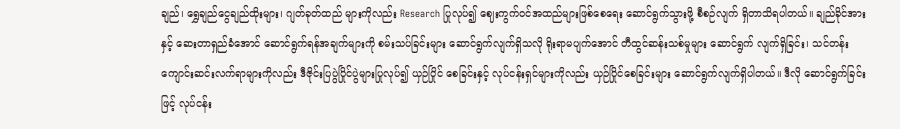ချည်၊ ရွှေချည်ငွေချည်ထိုးများ၊ ဂျတ်ခုတ်ထည် များကိုလည်း Research ပြုလုပ်၍ ဈေးကွက်ဝင်အထည်များဖြစ်စေရေး ဆောင်ရွက်သွားဖို့ စီစဉ်လျက် ရှိတာသိရပါတယ်။ ချည်ခိုင်အားနှင့် ဆေးတာရှည်ခံအောင် ဆောင်ရွက်ရန်အချက်များကို စမ်းသပ်ခြင်းများ ဆောင်ရွက်လျက်ရှိသလို ရိုးရာမပျက်အောင် တီထွင်ဆန်းသစ်မှုများ ဆောင်ရွက် လျက်ရှိခြင်း၊ သင်တန်းကျောင်းဆင်းလက်ရာများကိုလည်း ဒီဇိုင်းပြပွဲပြိုင်ပွဲများပြုလုပ်၍ ယှဉ်ပြိုင် စေခြင်းနှင့် လုပ်ငန်းရှင်များကိုလည်း ယှဉ်ပြိုင်စေခြင်းများ ဆောင်ရွက်လျက်ရှိပါတယ်။ ဒီလို ဆောင်ရွက်ခြင်းဖြင့် လုပ်ငန်း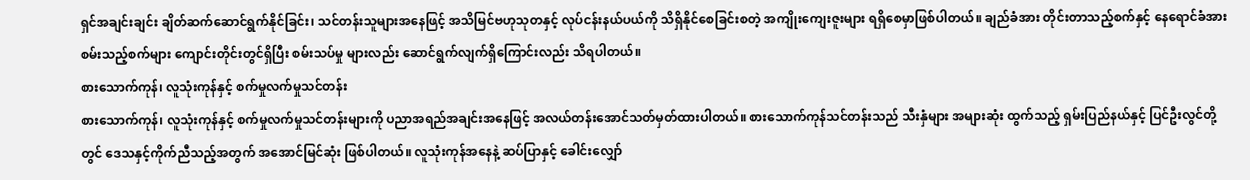ရှင်အချင်းချင်း ချိတ်ဆက်ဆောင်ရွက်နိုင်ခြင်း၊ သင်တန်းသူများအနေဖြင့် အသိမြင်ဗဟုသုတနှင့် လုပ်ငန်းနယ်ပယ်ကို သိရှိနိုင်စေခြင်းစတဲ့ အကျိုးကျေးဇူးများ ရရှိစေမှာဖြစ်ပါတယ်။ ချည်ခံအား တိုင်းတာသည့်စက်နှင့် နေရောင်ခံအားစမ်းသည့်စက်များ ကျောင်းတိုင်းတွင်ရှိပြီး စမ်းသပ်မှု များလည်း ဆောင်ရွက်လျက်ရှိကြောင်းလည်း သိရပါတယ်။
စားသောက်ကုန်၊ လူသုံးကုန်နှင့် စက်မှုလက်မှုသင်တန်း
စားသောက်ကုန်၊ လူသုံးကုန်နှင့် စက်မှုလက်မှုသင်တန်းများကို ပညာအရည်အချင်းအနေဖြင့် အလယ်တန်းအောင်သတ်မှတ်ထားပါတယ်။ စားသောက်ကုန်သင်တန်းသည် သီးနှံများ အများဆုံး ထွက်သည့် ရှမ်းပြည်နယ်နှင့် ပြင်ဦးလွင်တို့တွင် ဒေသနှင့်ကိုက်ညီသည့်အတွက် အအောင်မြင်ဆုံး ဖြစ်ပါတယ်။ လူသုံးကုန်အနေနဲ့ ဆပ်ပြာနှင့် ခေါင်းလျှော်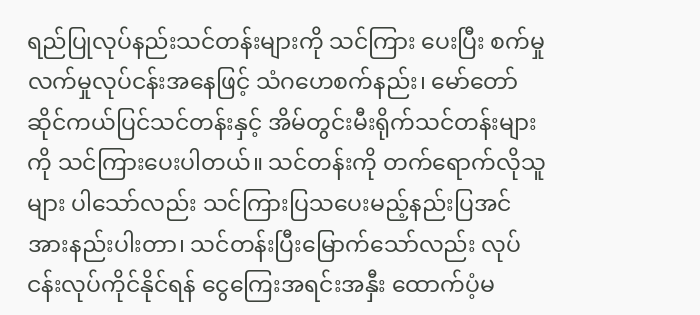ရည်ပြုလုပ်နည်းသင်တန်းများကို သင်ကြား ပေးပြီး စက်မှုလက်မှုလုပ်ငန်းအနေဖြင့် သံဂဟေစက်နည်း၊ မော်တော်ဆိုင်ကယ်ပြင်သင်တန်းနှင့် အိမ်တွင်းမီးရိုက်သင်တန်းများကို သင်ကြားပေးပါတယ်။ သင်တန်းကို တက်ရောက်လိုသူများ ပါသော်လည်း သင်ကြားပြသပေးမည့်နည်းပြအင်အားနည်းပါးတာ၊ သင်တန်းပြီးမြောက်သော်လည်း လုပ်ငန်းလုပ်ကိုင်နိုင်ရန် ငွေကြေးအရင်းအနှီး ထောက်ပံ့မ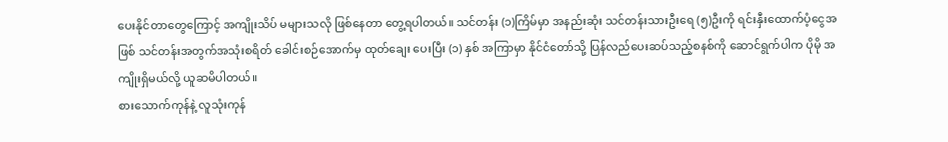ပေးနိုင်တာတွေကြောင့် အကျိုးသိပ် မများသလို ဖြစ်နေတာ တွေ့ရပါတယ်။ သင်တန်း (၁)ကြိမ်မှာ အနည်းဆုံး သင်တန်းသားဦးရေ (၅)ဦးကို ရင်းနှီးထောက်ပံ့ငွေအဖြစ် သင်တန်းအတွက်အသုံးစရိတ် ခေါင်းစဉ်အောက်မှ ထုတ်ချေး ပေးပြီး (၁) နှစ် အကြာမှာ နိုင်ငံတော်သို့ ပြန်လည်ပေးဆပ်သည့်စနစ်ကို ဆောင်ရွက်ပါက ပိုမို အကျိုးရှိမယ်လို့ ယူဆမိပါတယ်။
စားသောက်ကုန်နဲ့ လူသုံးကုန်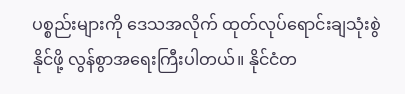ပစ္စည်းများကို ဒေသအလိုက် ထုတ်လုပ်ရောင်းချသုံးစွဲနိုင်ဖို့ လွန်စွာအရေးကြီးပါတယ်။ နိုင်ငံတ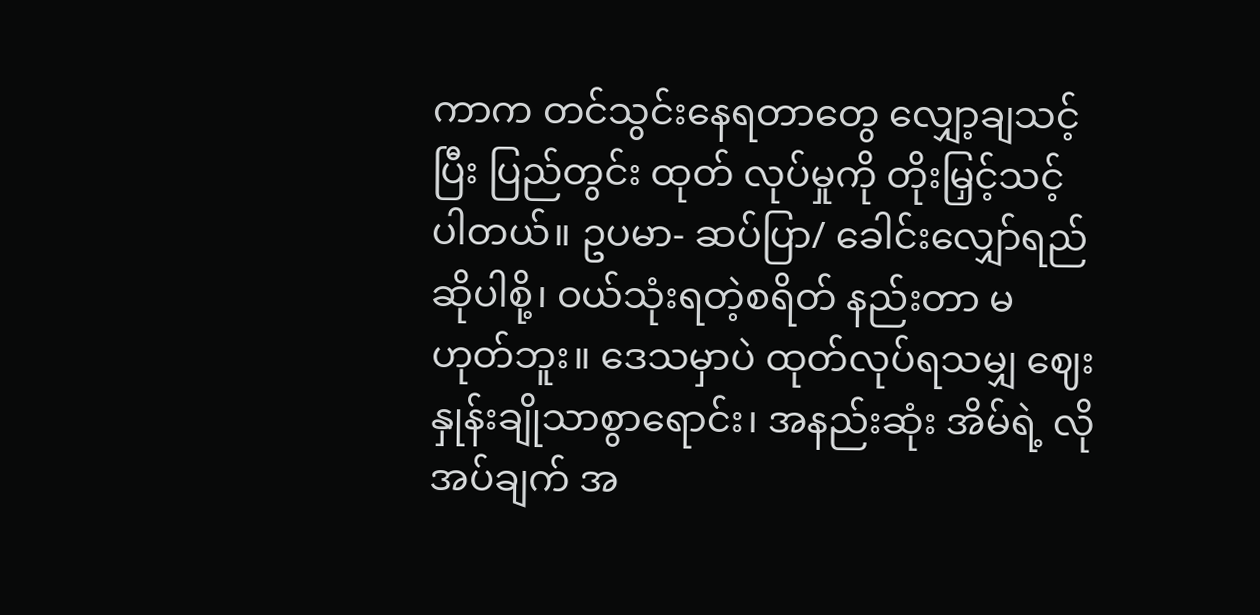ကာက တင်သွင်းနေရတာတွေ လျှော့ချသင့်ပြီး ပြည်တွင်း ထုတ် လုပ်မှုကို တိုးမြှင့်သင့်ပါတယ်။ ဥပမာ- ဆပ်ပြာ/ ခေါင်းလျှော်ရည်ဆိုပါစို့၊ ဝယ်သုံးရတဲ့စရိတ် နည်းတာ မဟုတ်ဘူး။ ဒေသမှာပဲ ထုတ်လုပ်ရသမျှ ဈေးနှုန်းချိုသာစွာရောင်း၊ အနည်းဆုံး အိမ်ရဲ့ လိုအပ်ချက် အ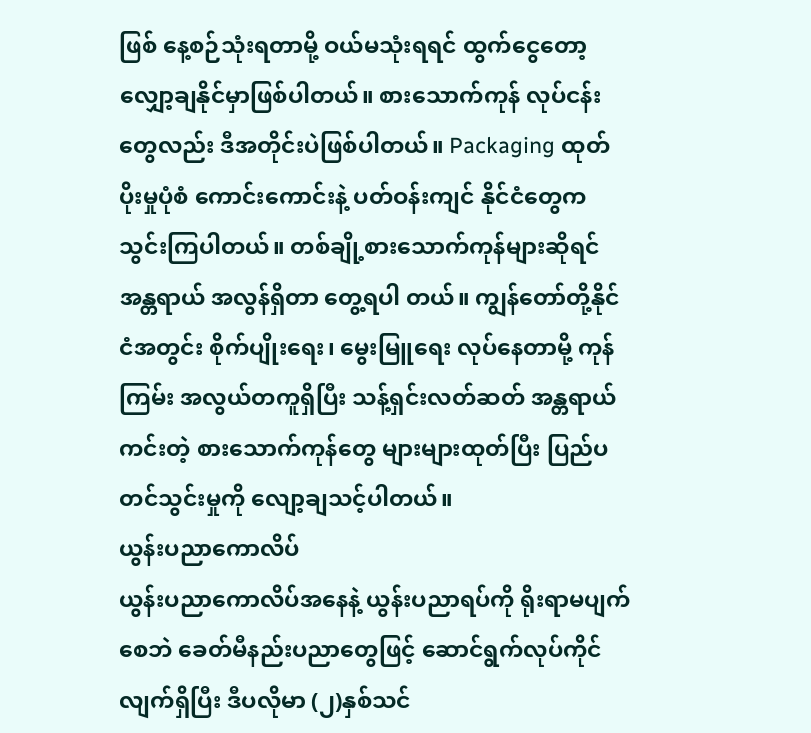ဖြစ် နေ့စဉ်သုံးရတာမို့ ဝယ်မသုံးရရင် ထွက်ငွေတော့ လျှော့ချနိုင်မှာဖြစ်ပါတယ်။ စားသောက်ကုန် လုပ်ငန်းတွေလည်း ဒီအတိုင်းပဲဖြစ်ပါတယ်။ Packaging ထုတ်ပိုးမှုပုံစံ ကောင်းကောင်းနဲ့ ပတ်ဝန်းကျင် နိုင်ငံတွေက သွင်းကြပါတယ်။ တစ်ချို့စားသောက်ကုန်များဆိုရင် အန္တရာယ် အလွန်ရှိတာ တွေ့ရပါ တယ်။ ကျွန်တော်တို့နိုင်ငံအတွင်း စိုက်ပျိုးရေး၊ မွေးမြူရေး လုပ်နေတာမို့ ကုန်ကြမ်း အလွယ်တကူရှိပြီး သန့်ရှင်းလတ်ဆတ် အန္တရာယ်ကင်းတဲ့ စားသောက်ကုန်တွေ များများထုတ်ပြီး ပြည်ပတင်သွင်းမှုကို လျော့ချသင့်ပါတယ်။
ယွန်းပညာကောလိပ်
ယွန်းပညာကောလိပ်အနေနဲ့ ယွန်းပညာရပ်ကို ရိုးရာမပျက်စေဘဲ ခေတ်မီနည်းပညာတွေဖြင့် ဆောင်ရွက်လုပ်ကိုင်လျက်ရှိပြီး ဒီပလိုမာ (၂)နှစ်သင်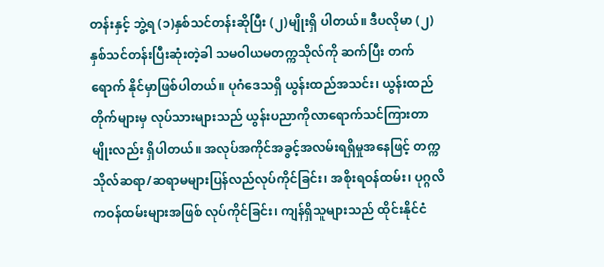တန်းနှင့် ဘွဲ့ရ (၁)နှစ်သင်တန်းဆိုပြီး (၂)မျိုးရှိ ပါတယ်။ ဒီပလိုမာ (၂) နှစ်သင်တန်းပြီးဆုံးတဲ့ခါ သမဝါယမတက္ကသိုလ်ကို ဆက်ပြီး တက်ရောက် နိုင်မှာဖြစ်ပါတယ်။ ပုဂံဒေသရှိ ယွန်းထည်အသင်း၊ ယွန်းထည်တိုက်များမှ လုပ်သားများသည် ယွန်းပညာကိုလာရောက်သင်ကြားတာမျိုးလည်း ရှိပါတယ်။ အလုပ်အကိုင်အခွင့်အလမ်းရရှိမှုအနေဖြင့် တက္ကသိုလ်ဆရာ/ဆရာမများပြန်လည်လုပ်ကိုင်ခြင်း၊ အစိုးရဝန်ထမ်း၊ ပုဂ္ဂလိကဝန်ထမ်းများအဖြစ် လုပ်ကိုင်ခြင်း၊ ကျန်ရှိသူများသည် ထိုင်းနိုင်ငံ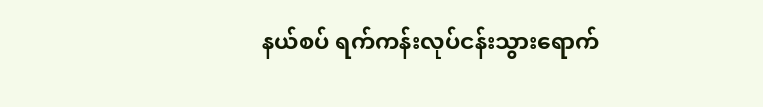နယ်စပ် ရက်ကန်းလုပ်ငန်းသွားရောက်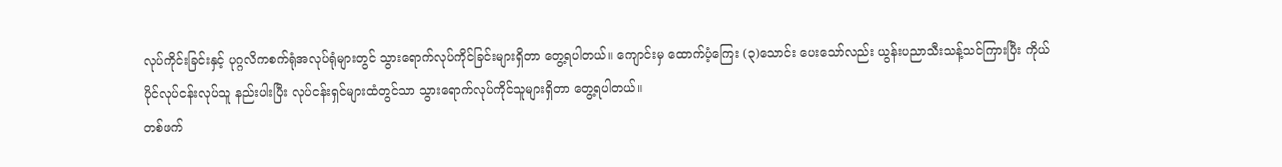လုပ်ကိုင်းခြင်းနှင့် ပုဂ္ဂလိကစက်ရုံအလုပ်ရုံများတွင် သွားရောက်လုပ်ကိုင်ခြင်းများရှိတာ တွေ့ရပါတယ်။ ကျောင်းမှ ထောက်ပံ့ကြေး (၃)သောင်း ပေးသော်လည်း ယွန်းပညာသီးသန့်သင်ကြားပြီး ကိုယ်ပိုင်လုပ်ငန်းလုပ်သူ နည်းပါးပြီး လုပ်ငန်းရှင်များထံတွင်သာ သွားရောက်လုပ်ကိုင်သူများရှိတာ တွေ့ရပါတယ်။
တစ်ဖက်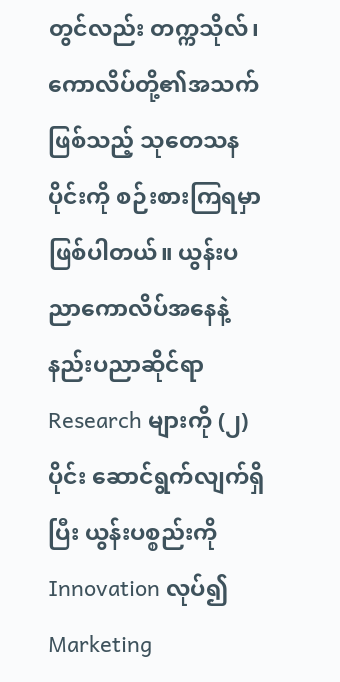တွင်လည်း တက္ကသိုလ်၊ ကောလိပ်တို့၏အသက်ဖြစ်သည့် သုတေသနပိုင်းကို စဉ်းစားကြရမှာဖြစ်ပါတယ်။ ယွန်းပညာကောလိပ်အနေနဲ့ နည်းပညာဆိုင်ရာ Research များကို (၂)ပိုင်း ဆောင်ရွက်လျက်ရှိပြီး ယွန်းပစ္စည်းကို Innovation လုပ်၍ Marketing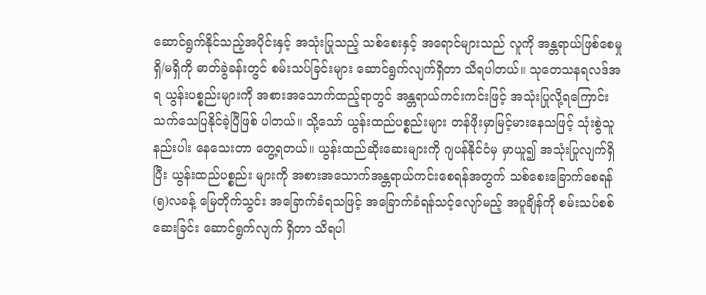ဆောင်ရွက်နိုင်သည့်အပိုင်းနှင့် အသုံးပြုသည့် သစ်စေးနှင့် အရောင်များသည် လူကို အန္တရာယ်ဖြစ်စေမှု ရှိ/မရှိကို ဓာတ်ခွဲခန်းတွင် စမ်းသပ်ခြင်းများ ဆောင်ရွက်လျက်ရှိတာ သိရပါတယ်။ သုတေသနရလဒ်အရ ယွန်းပစ္စည်းများကို အစားအသောက်ထည့်ရာတွင် အန္တရာယ်ကင်းကင်းဖြင့် အသုံးပြုလို့ရကြောင်း သက်သေပြနိုင်ခဲ့ပြီဖြစ် ပါတယ်။ သို့သော် ယွန်းထည်ပစ္စည်းများ တန်ဖိုးမှာမြင့်မားနေသဖြင့် သုံးစွဲသူနည်းပါး နေသေးတာ တွေ့ရတယ်။ ယွန်းထည်ဆိုးဆေးများကို ဂျပန်နိုင်ငံမှ မှာယူ၍ အသုံးပြုလျက်ရှိပြီး ယွန်းထည်ပစ္စည်း များကို အစားအသောက်အန္တရာယ်ကင်းစေရန်အတွက် သစ်စေးခြောက်စေရန် (၅)လခန့် မြေတိုက်သွင်း အခြောက်ခံရသဖြင့် အခြောက်ခံရန်သင့်လျော်မည့် အပူချိန်ကို စမ်းသပ်စစ်ဆေးခြင်း ဆောင်ရွက်လျက် ရှိတာ သိရပါ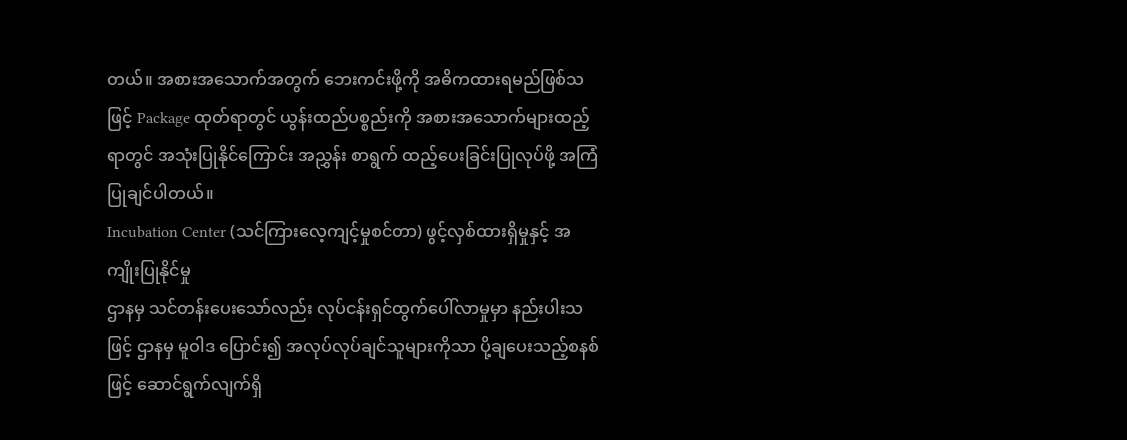တယ်။ အစားအသောက်အတွက် ဘေးကင်းဖို့ကို အဓိကထားရမည်ဖြစ်သဖြင့် Package ထုတ်ရာတွင် ယွန်းထည်ပစ္စည်းကို အစားအသောက်များထည့်ရာတွင် အသုံးပြုနိုင်ကြောင်း အညွှန်း စာရွက် ထည့်ပေးခြင်းပြုလုပ်ဖို့ အကြံပြုချင်ပါတယ်။
Incubation Center (သင်ကြားလေ့ကျင့်မှုစင်တာ) ဖွင့်လှစ်ထားရှိမှုနှင့် အကျိုးပြုနိုင်မှု
ဌာနမှ သင်တန်းပေးသော်လည်း လုပ်ငန်းရှင်ထွက်ပေါ်လာမှုမှာ နည်းပါးသဖြင့် ဌာနမှ မူဝါဒ ပြောင်း၍ အလုပ်လုပ်ချင်သူများကိုသာ ပို့ချပေးသည့်စနစ်ဖြင့် ဆောင်ရွက်လျက်ရှိ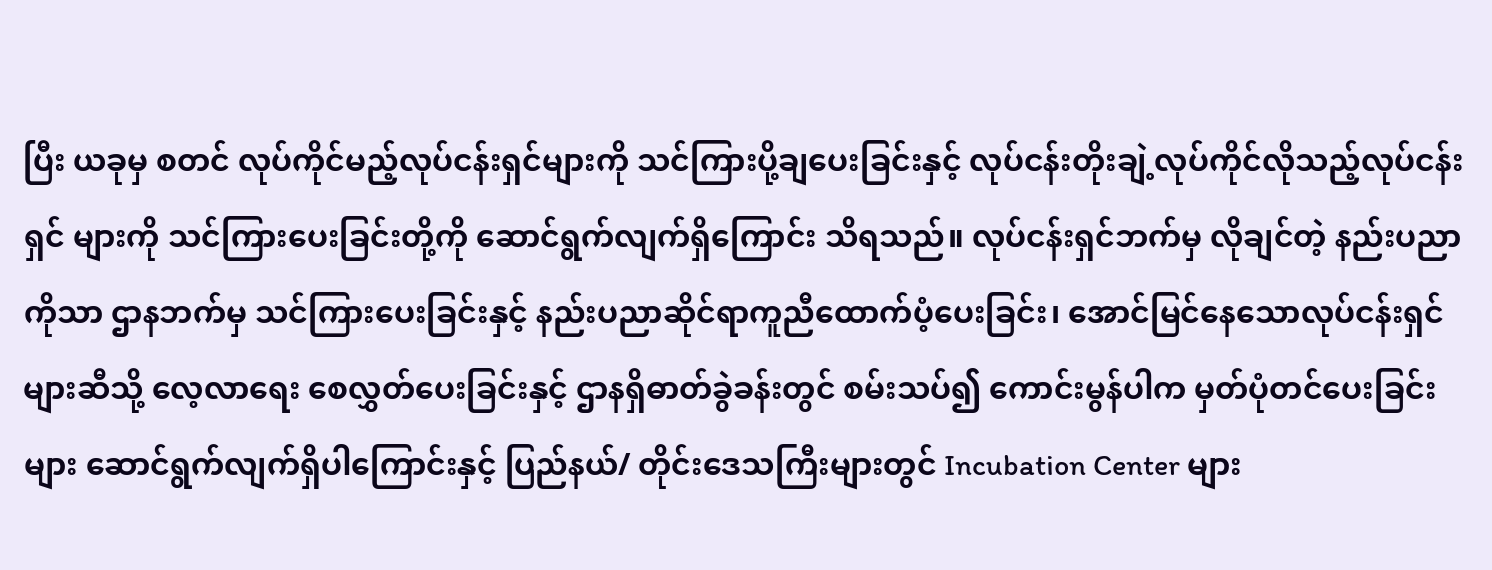ပြီး ယခုမှ စတင် လုပ်ကိုင်မည့်လုပ်ငန်းရှင်များကို သင်ကြားပို့ချပေးခြင်းနှင့် လုပ်ငန်းတိုးချဲ့လုပ်ကိုင်လိုသည့်လုပ်ငန်းရှင် များကို သင်ကြားပေးခြင်းတို့ကို ဆောင်ရွက်လျက်ရှိကြောင်း သိရသည်။ လုပ်ငန်းရှင်ဘက်မှ လိုချင်တဲ့ နည်းပညာကိုသာ ဌာနဘက်မှ သင်ကြားပေးခြင်းနှင့် နည်းပညာဆိုင်ရာကူညီထောက်ပံ့ပေးခြင်း၊ အောင်မြင်နေသောလုပ်ငန်းရှင်များဆီသို့ လေ့လာရေး စေလွှတ်ပေးခြင်းနှင့် ဌာနရှိဓာတ်ခွဲခန်းတွင် စမ်းသပ်၍ ကောင်းမွန်ပါက မှတ်ပုံတင်ပေးခြင်းများ ဆောင်ရွက်လျက်ရှိပါကြောင်းနှင့် ပြည်နယ်/ တိုင်းဒေသကြီးများတွင် Incubation Center များ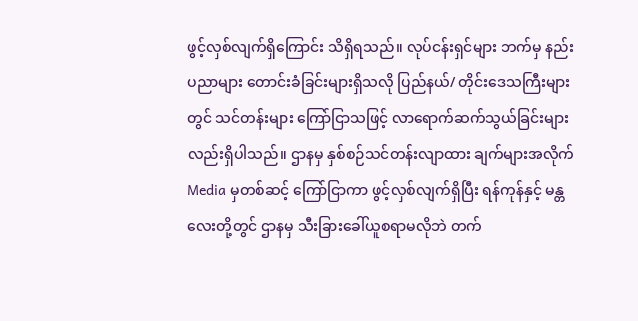ဖွင့်လှစ်လျက်ရှိကြောင်း သိရှိရသည်။ လုပ်ငန်းရှင်များ ဘက်မှ နည်းပညာများ တောင်းခံခြင်းများရှိသလို ပြည်နယ်/ တိုင်းဒေသကြီးများတွင် သင်တန်းများ ကြော်ငြာသဖြင့် လာရောက်ဆက်သွယ်ခြင်းများလည်းရှိပါသည်။ ဌာနမှ နှစ်စဉ်သင်တန်းလျာထား ချက်များအလိုက် Media မှတစ်ဆင့် ကြော်ငြာကာ ဖွင့်လှစ်လျက်ရှိပြီး ရန်ကုန်နှင့် မန္တလေးတို့တွင် ဌာနမှ သီးခြားခေါ်ယူစရာမလိုဘဲ တက်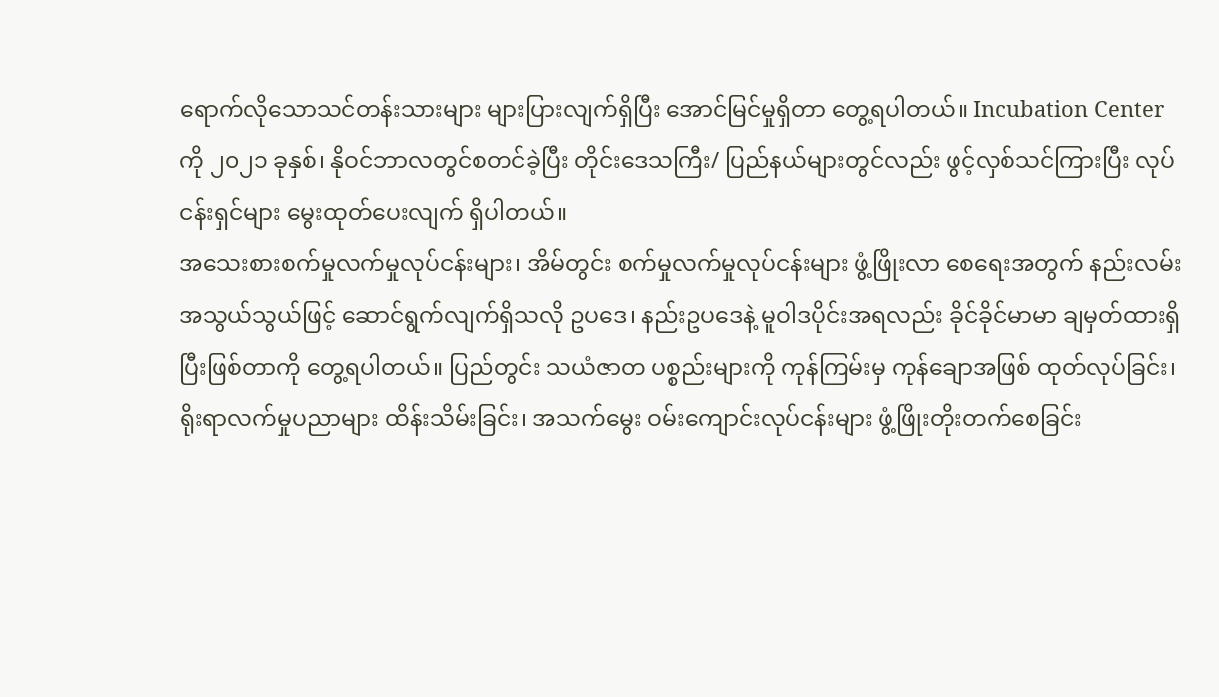ရောက်လိုသောသင်တန်းသားများ များပြားလျက်ရှိပြီး အောင်မြင်မှုရှိတာ တွေ့ရပါတယ်။ Incubation Center ကို ၂၀၂၁ ခုနှစ်၊ နိုဝင်ဘာလတွင်စတင်ခဲ့ပြီး တိုင်းဒေသကြီး/ ပြည်နယ်များတွင်လည်း ဖွင့်လှစ်သင်ကြားပြီး လုပ်ငန်းရှင်များ မွေးထုတ်ပေးလျက် ရှိပါတယ်။
အသေးစားစက်မှုလက်မှုလုပ်ငန်းများ၊ အိမ်တွင်း စက်မှုလက်မှုလုပ်ငန်းများ ဖွံ့ဖြိုးလာ စေရေးအတွက် နည်းလမ်းအသွယ်သွယ်ဖြင့် ဆောင်ရွက်လျက်ရှိသလို ဥပဒေ၊ နည်းဥပဒေနဲ့ မူဝါဒပိုင်းအရလည်း ခိုင်ခိုင်မာမာ ချမှတ်ထားရှိပြီးဖြစ်တာကို တွေ့ရပါတယ်။ ပြည်တွင်း သယံဇာတ ပစ္စည်းများကို ကုန်ကြမ်းမှ ကုန်ချောအဖြစ် ထုတ်လုပ်ခြင်း၊ ရိုးရာလက်မှုပညာများ ထိန်းသိမ်းခြင်း၊ အသက်မွေး ဝမ်းကျောင်းလုပ်ငန်းများ ဖွံ့ဖြိုးတိုးတက်စေခြင်း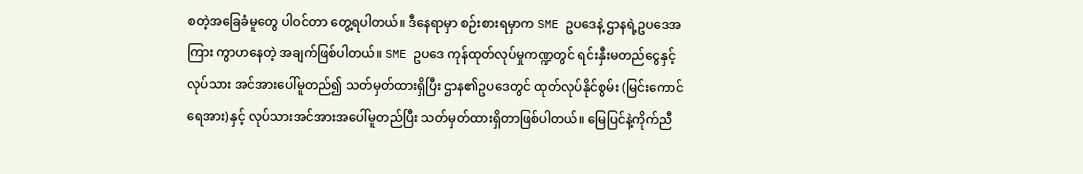စတဲ့အခြေခံမူတွေ ပါဝင်တာ တွေ့ရပါတယ်။ ဒီနေရာမှာ စဉ်းစားရမှာက SME ဥပဒေနဲ့ ဌာနရဲ့ဥပဒေအကြား ကွာဟနေတဲ့ အချက်ဖြစ်ပါတယ်။ SME ဥပဒေ ကုန်ထုတ်လုပ်မှုကဏ္ဍတွင် ရင်းနှီးမတည်ငွေနှင့် လုပ်သား အင်အားပေါ်မူတည်၍ သတ်မှတ်ထားရှိပြီး ဌာန၏ဥပဒေတွင် ထုတ်လုပ်နိုင်စွမ်း (မြင်းကောင် ရေအား)နှင့် လုပ်သားအင်အားအပေါ်မူတည်ပြီး သတ်မှတ်ထားရှိတာဖြစ်ပါတယ်။ မြေပြင်နဲ့ကိုက်ညီ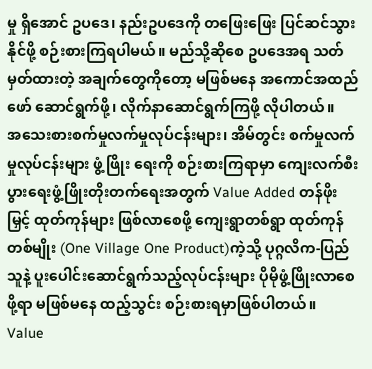မှု ရှိအောင် ဥပဒေ၊ နည်းဥပဒေကို တဖြေးဖြေး ပြင်ဆင်သွားနိုင်ဖို့ စဉ်းစားကြရပါမယ်။ မည်သို့ဆိုစေ ဥပဒေအရ သတ်မှတ်ထားတဲ့ အချက်တွေကိုတော့ မဖြစ်မနေ အကောင်အထည်ဖော် ဆောင်ရွက်ဖို့၊ လိုက်နာဆောင်ရွက်ကြဖို့ လိုပါတယ်။
အသေးစားစက်မှုလက်မှုလုပ်ငန်းများ၊ အိမ်တွင်း စက်မှုလက်မှုလုပ်ငန်းများ ဖွံ့ဖြိုး ရေးကို စဉ်းစားကြရာမှာ ကျေးလက်စီးပွားရေးဖွံ့ဖြိုးတိုးတက်ရေးအတွက် Value Added တန်ဖိုးမြှင့် ထုတ်ကုန်များ ဖြစ်လာစေဖို့ ကျေးရွာတစ်ရွာ ထုတ်ကုန်တစ်မျိုး (One Village One Product)ကဲ့သို့ ပုဂ္ဂလိက-ပြည်သူနဲ့ ပူးပေါင်းဆောင်ရွက်သည့်လုပ်ငန်းများ ပိုမိုဖွံ့ဖြိုးလာစေဖို့ရာ မဖြစ်မနေ ထည့်သွင်း စဉ်းစားရမှာဖြစ်ပါတယ်။
Value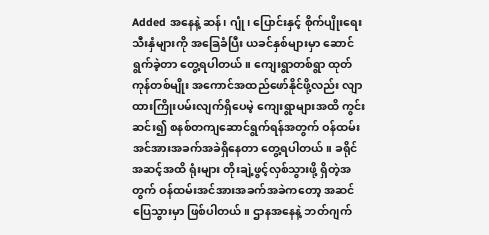Added အနေနဲ့ ဆန်၊ ဂျုံ၊ ပြောင်းနှင့် စိုက်ပျိုးရေးသီးနှံများကို အခြေခံပြီး ယခင်နှစ်များမှာ ဆောင်ရွက်ခဲ့တာ တွေ့ရပါတယ်။ ကျေးရွာတစ်ရွာ ထုတ်ကုန်တစ်မျိုး အကောင်အထည်ဖော်နိုင်ဖို့လည်း လျာထားကြိုးပမ်းလျက်ရှိပေမဲ့ ကျေးရွာများအထိ ကွင်းဆင်း၍ စနစ်တကျဆောင်ရွက်ရန်အတွက် ဝန်ထမ်းအင်အားအခက်အခဲရှိနေတာ တွေ့ရပါတယ်။ ခရိုင်အဆင့်အထိ ရုံးများ တိုးချဲ့ဖွင့်လှစ်သွားဖို့ ရှိတဲ့အတွက် ဝန်ထမ်းအင်အားအခက်အခဲကတော့ အဆင်ပြေသွားမှာ ဖြစ်ပါတယ်။ ဌာနအနေနဲ့ ဘတ်ဂျက်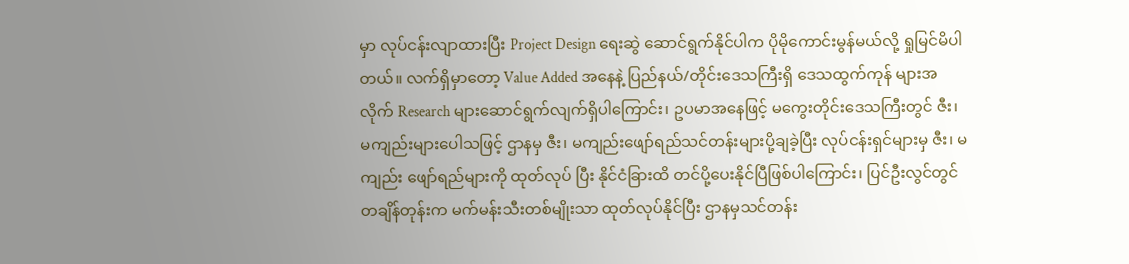မှာ လုပ်ငန်းလျာထားပြီး Project Design ရေးဆွဲ ဆောင်ရွက်နိုင်ပါက ပိုမိုကောင်းမွန်မယ်လို့ ရှုမြင်မိပါတယ်။ လက်ရှိမှာတော့ Value Added အနေနဲ့ ပြည်နယ်/တိုင်းဒေသကြီးရှိ ဒေသထွက်ကုန် များအလိုက် Research များဆောင်ရွက်လျက်ရှိပါကြောင်း၊ ဥပမာအနေဖြင့် မကွေးတိုင်းဒေသကြီးတွင် ဇီး၊ မကျည်းများပေါသဖြင့် ဌာနမှ ဇီး၊ မကျည်းဖျော်ရည်သင်တန်းများပို့ချခဲ့ပြီး လုပ်ငန်းရှင်များမှ ဇီး၊ မကျည်း ဖျော်ရည်များကို ထုတ်လုပ် ပြီး နိုင်ငံခြားထိ တင်ပို့ပေးနိုင်ပြီဖြစ်ပါကြောင်း၊ ပြင်ဦးလွင်တွင် တချိန်တုန်းက မက်မန်းသီးတစ်မျိုးသာ ထုတ်လုပ်နိုင်ပြီး ဌာနမှသင်တန်း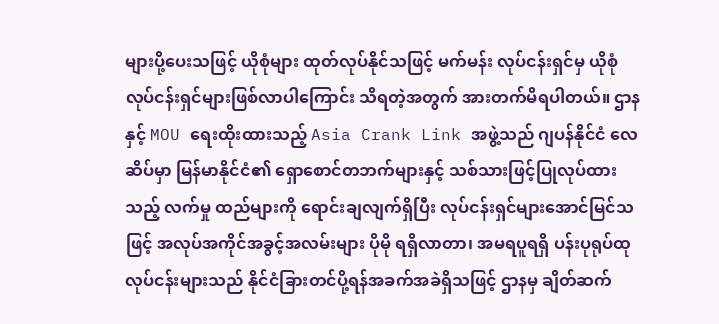များပို့ပေးသဖြင့် ယိုစုံများ ထုတ်လုပ်နိုင်သဖြင့် မက်မန်း လုပ်ငန်းရှင်မှ ယိုစုံလုပ်ငန်းရှင်များဖြစ်လာပါကြောင်း သိရတဲ့အတွက် အားတက်မိရပါတယ်။ ဌာနနှင့် MOU ရေးထိုးထားသည့် Asia Crank Link အဖွဲ့သည် ဂျပန်နိုင်ငံ လေဆိပ်မှာ မြန်မာနိုင်ငံ၏ ရှောစောင်တဘက်များနှင့် သစ်သားဖြင့်ပြုလုပ်ထားသည့် လက်မှု ထည်များကို ရောင်းချလျက်ရှိပြီး လုပ်ငန်းရှင်များအောင်မြင်သဖြင့် အလုပ်အကိုင်အခွင့်အလမ်းများ ပိုမို ရရှိလာတာ၊ အမရပူရရှိ ပန်းပုရုပ်ထုလုပ်ငန်းများသည် နိုင်ငံခြားတင်ပို့ရန်အခက်အခဲရှိသဖြင့် ဌာနမှ ချိတ်ဆက်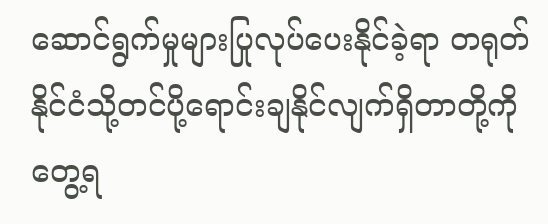ဆောင်ရွက်မှုများပြုလုပ်ပေးနိုင်ခဲ့ရာ တရုတ်နိုင်ငံသို့တင်ပို့ရောင်းချနိုင်လျက်ရှိတာတို့ကို တွေ့ရ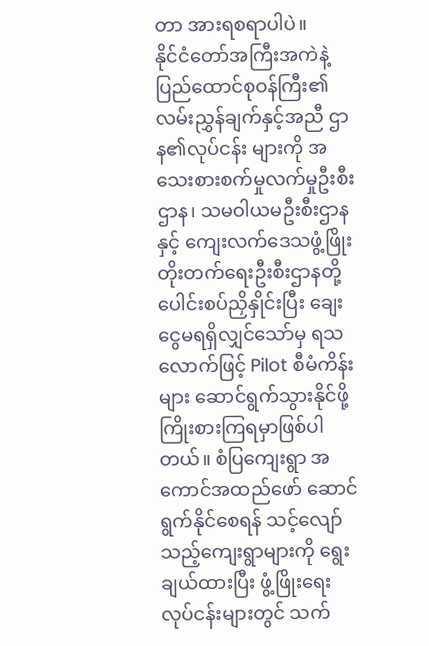တာ အားရစရာပါပဲ။
နိုင်ငံတော်အကြီးအကဲနဲ့ ပြည်ထောင်စုဝန်ကြီး၏ လမ်းညွှန်ချက်နှင့်အညီ ဌာန၏လုပ်ငန်း များကို အသေးစားစက်မှုလက်မှုဦးစီးဌာန၊ သမဝါယမဦးစီးဌာနနှင့် ကျေးလက်ဒေသဖွံ့ဖြိုး တိုးတက်ရေးဦးစီးဌာနတို့ ပေါင်းစပ်ညှိနှိုင်းပြီး ချေးငွေမရရှိလျှင်သော်မှ ရသလောက်ဖြင့် Pilot စီမံကိန်းများ ဆောင်ရွက်သွားနိုင်ဖို့ ကြိုးစားကြရမှာဖြစ်ပါတယ်။ စံပြကျေးရွာ အကောင်အထည်ဖော် ဆောင်ရွက်နိုင်စေရန် သင့်လျော်သည့်ကျေးရွာများကို ရွေးချယ်ထားပြီး ဖွံ့ဖြိုးရေးလုပ်ငန်းများတွင် သက်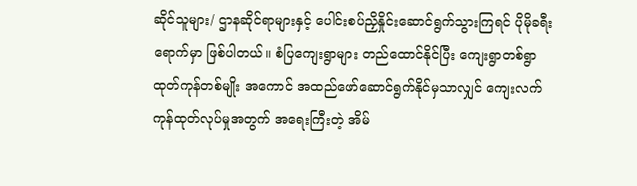ဆိုင်သူများ/ ဌာနဆိုင်ရာများနှင့် ပေါင်းစပ်ညှိနှိုင်းဆောင်ရွက်သွားကြရင် ပိုမိုခရီးရောက်မှာ ဖြစ်ပါတယ်။ စံပြကျေးရွာများ တည်ထောင်နိုင်ပြီး ကျေးရွာတစ်ရွာ ထုတ်ကုန်တစ်မျိုး အကောင် အထည်ဖော်ဆောင်ရွက်နိုင်မှသာလျှင် ကျေးလက်ကုန်ထုတ်လုပ်မှုအတွက် အရေးကြီးတဲ့ အိမ်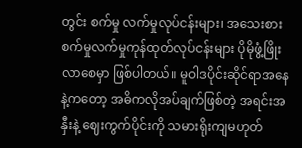တွင်း စက်မှု လက်မှုလုပ်ငန်းများ၊ အသေးစားစက်မှုလက်မှုကုန်ထုတ်လုပ်ငန်းများ ပိုမိုဖွံ့ဖြိုးလာစေမှာ ဖြစ်ပါတယ်။ မူဝါဒပိုင်းဆိုင်ရာအနေနဲ့ကတော့ အဓိကလိုအပ်ချက်ဖြစ်တဲ့ အရင်းအနှီးနဲ့ ဈေးကွက်ပိုင်းကို သမားရိုးကျမဟုတ်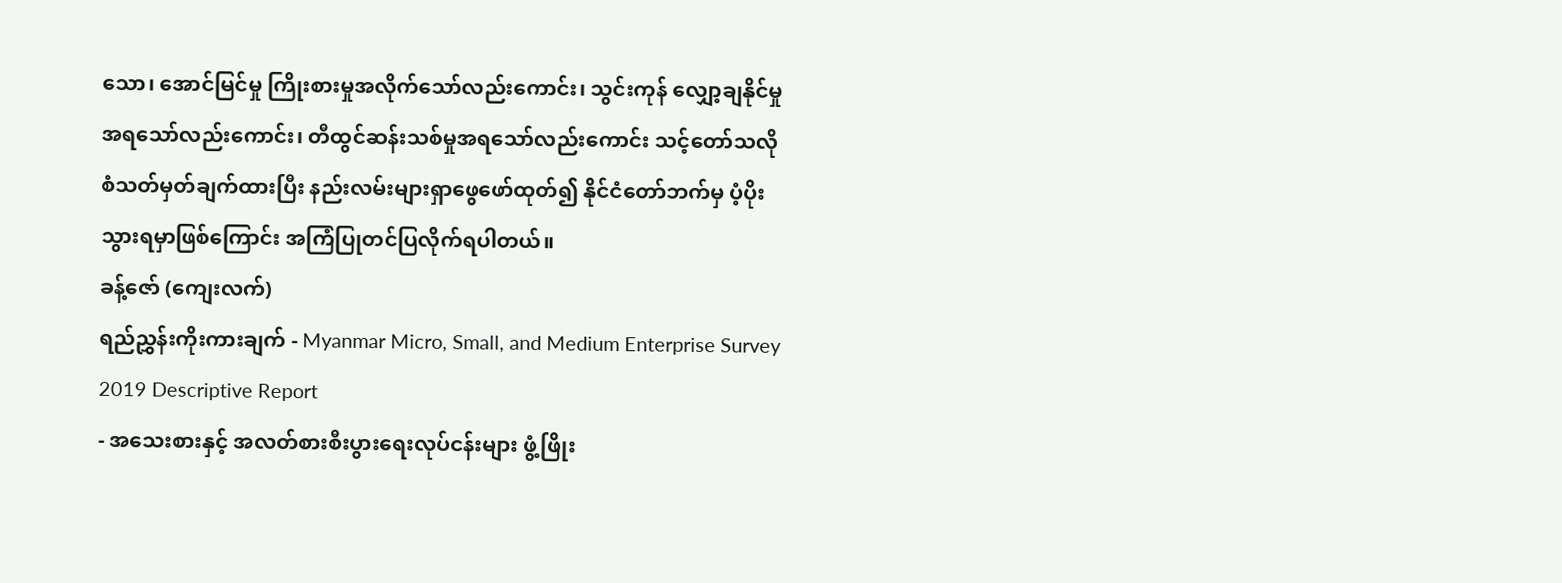သော၊ အောင်မြင်မှု ကြိုးစားမှုအလိုက်သော်လည်းကောင်း၊ သွင်းကုန် လျှော့ချနိုင်မှုအရသော်လည်းကောင်း၊ တီထွင်ဆန်းသစ်မှုအရသော်လည်းကောင်း သင့်တော်သလို စံသတ်မှတ်ချက်ထားပြီး နည်းလမ်းများရှာဖွေဖော်ထုတ်၍ နိုင်ငံတော်ဘက်မှ ပံ့ပိုးသွားရမှာဖြစ်ကြောင်း အကြံပြုတင်ပြလိုက်ရပါတယ်။
ခန့်ဇော် (ကျေးလက်)
ရည်ညွှန်းကိုးကားချက် - Myanmar Micro, Small, and Medium Enterprise Survey 2019 Descriptive Report
- အသေးစားနှင့် အလတ်စားစီးပွားရေးလုပ်ငန်းများ ဖွံ့ဖြိုး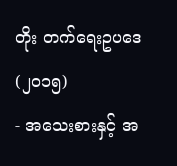တိုး တက်ရေးဥပဒေ (၂၀၁၅)
- အသေးစားနှင့် အ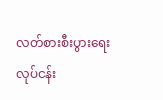လတ်စားစီးပွားရေးလုပ်ငန်း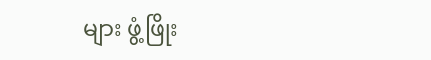များ ဖွံ့ဖြိုး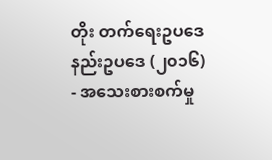တိုး တက်ရေးဥပဒေနည်းဥပဒေ (၂၀၁၆)
- အသေးစားစက်မှု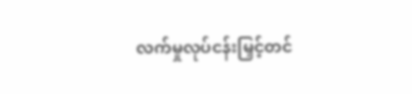လက်မှုလုပ်ငန်းမြှင့်တင်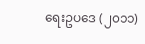ရေးဥပဒေ (၂၀၁၁)